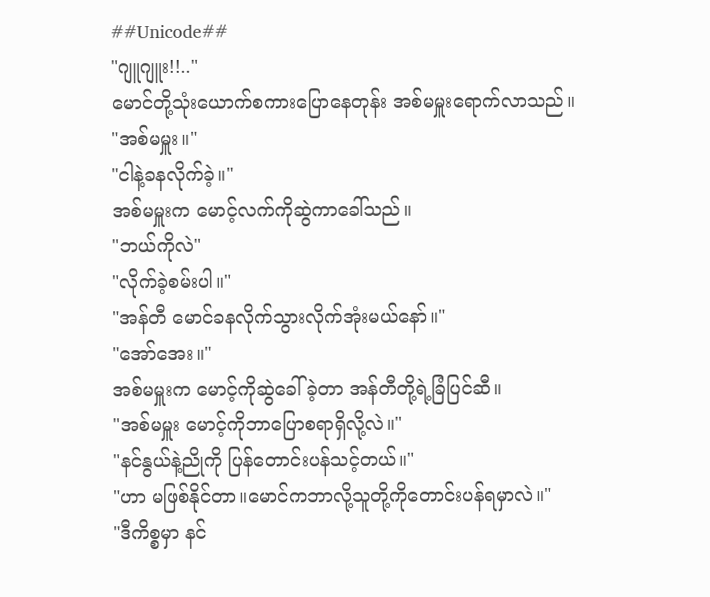##Unicode##
"ဂျူဂျူး!!.."
မောင်တို့သုံးယောက်စကားပြောနေတုန်း အစ်မမှူးရောက်လာသည်။
"အစ်မမှူး။"
"ငါနဲ့ခနလိုက်ခဲ့။"
အစ်မမှူးက မောင့်လက်ကိုဆွဲကာခေါ်သည်။
"ဘယ်ကိုလဲ"
"လိုက်ခဲ့စမ်းပါ။"
"အန်တီ မောင်ခနလိုက်သွားလိုက်အုံးမယ်နော်။"
"အော်အေး။"
အစ်မမှူးက မောင့်ကိုဆွဲခေါ်ခဲ့တာ အန်တီတို့ရဲ့ခြံပြင်ဆီ။
"အစ်မမှူး မောင့်ကိုဘာပြောစရာရှိလို့လဲ။"
"နင်နွယ်နဲ့ညိုကို ပြန်တောင်းပန်သင့်တယ်။"
"ဟာ မဖြစ်နိုင်တာ။မောင်ကဘာလို့သူတို့ကိုတောင်းပန်ရမှာလဲ။"
"ဒီကိစ္စမှာ နင်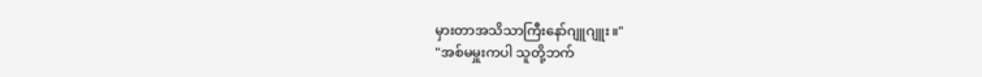မှားတာအသိသာကြီးနော်ဂျူဂျူး။"
"အစ်မမှူးကပါ သူတို့ဘက်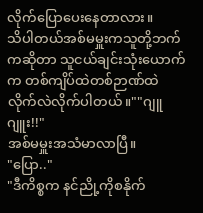လိုက်ပြောပေးနေတာလား။
သိပါတယ်အစ်မမှူးကသူတို့ဘက်ကဆိုတာ သူငယ်ချင်းသုံးယောက်က တစ်ကျိပ်ထဲတစ်ဉာဏ်ထဲ
လိုက်လဲလိုက်ပါတယ်။""ဂျူဂျူး!!"
အစ်မမှူးအသံမာလာပြီ။
"ပြော.."
"ဒီကိစ္စက နင်ညို့ကိုစနိုက်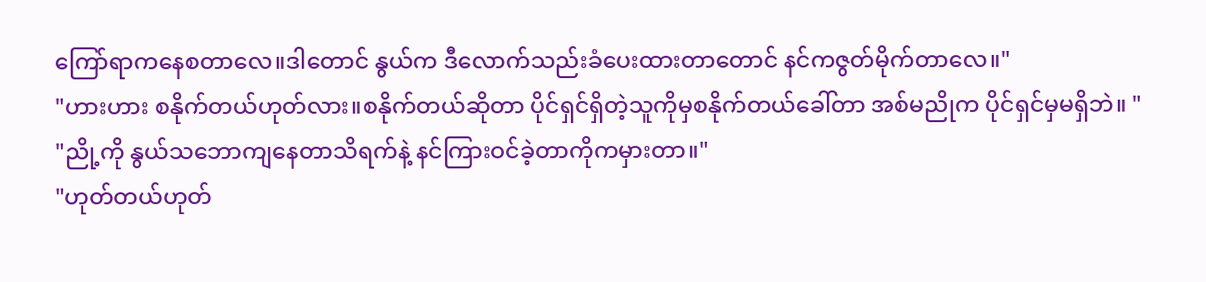ကြော်ရာကနေစတာလေ။ဒါတောင် နွယ်က ဒီလောက်သည်းခံပေးထားတာတောင် နင်ကဇွတ်မိုက်တာလေ။"
"ဟားဟား စနိုက်တယ်ဟုတ်လား။စနိုက်တယ်ဆိုတာ ပိုင်ရှင်ရှိတဲ့သူကိုမှစနိုက်တယ်ခေါ်တာ အစ်မညိုက ပိုင်ရှင်မှမရှိဘဲ။ "
"ညို့ကို နွယ်သဘောကျနေတာသိရက်နဲ့ နင်ကြားဝင်ခဲ့တာကိုကမှားတာ။"
"ဟုတ်တယ်ဟုတ်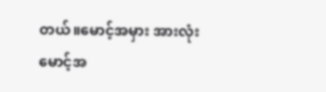တယ်။မောင့်အမှား အားလုံးမောင့်အ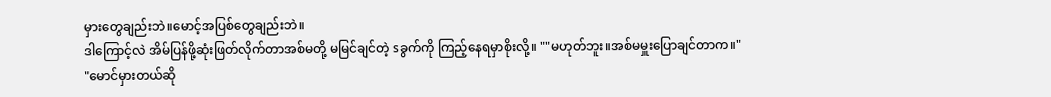မှားတွေချည်းဘဲ။မောင့်အပြစ်တွေချည်းဘဲ။
ဒါကြောင့်လဲ အိမ်ပြန်ဖို့ဆုံးဖြတ်လိုက်တာအစ်မတို့ မမြင်ချင်တဲ့ sခွက်ကို ကြည့်နေရမှာစိုးလို့။ ""မဟုတ်ဘူး။အစ်မမှူးပြောချင်တာက။"
"မောင်မှားတယ်ဆို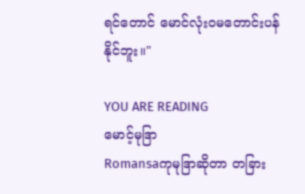ရင်တောင် မောင်လုံးဝမတောင်းပန်နိုင်ဘူး။"

YOU ARE READING
မောင့်မုဒြာ
Romansaကုမုဒြာဆိုတာ တခြား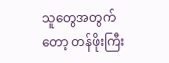သူတွေအတွက်တော့ တန်ဖိုးကြီး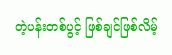တဲ့ပန်းတစ်ပွင့် ဖြစ်ချင်ဖြစ်လိမ့်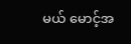မယ် မောင့်အ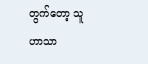တွက်တော့ သူဟာသာ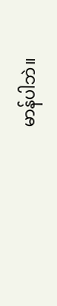မာန်ပါဘဲ။